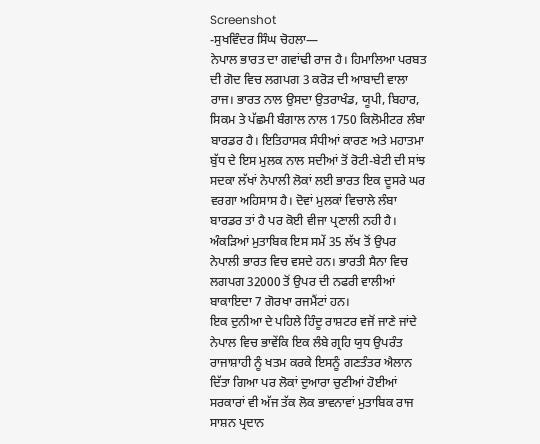Screenshot
-ਸੁਖਵਿੰਦਰ ਸਿੰਘ ਚੋਹਲਾ—
ਨੇਪਾਲ ਭਾਰਤ ਦਾ ਗਵਾਂਢੀ ਰਾਜ ਹੈ। ਹਿਮਾਲਿਆ ਪਰਬਤ ਦੀ ਗੋਦ ਵਿਚ ਲਗਪਗ 3 ਕਰੋੜ ਦੀ ਆਬਾਦੀ ਵਾਲਾ ਰਾਜ। ਭਾਰਤ ਨਾਲ ਉਸਦਾ ਉਤਰਾਖੰਡ, ਯੂਪੀ, ਬਿਹਾਰ, ਸਿਕਮ ਤੇ ਪੱਛਮੀ ਬੰਗਾਲ ਨਾਲ 1750 ਕਿਲੋਮੀਟਰ ਲੰਬਾ ਬਾਰਡਰ ਹੈ। ਇਤਿਹਾਸਕ ਸੰਧੀਆਂ ਕਾਰਣ ਅਤੇ ਮਹਾਤਮਾ ਬੁੱਧ ਦੇ ਇਸ ਮੁਲਕ ਨਾਲ ਸਦੀਆਂ ਤੋਂ ਰੋਟੀ-ਬੇਟੀ ਦੀ ਸਾਂਝ ਸਦਕਾ ਲੱਖਾਂ ਨੇਪਾਲੀ ਲੋਕਾਂ ਲਈ ਭਾਰਤ ਇਕ ਦੂਸਰੇ ਘਰ ਵਰਗਾ ਅਹਿਸਾਸ ਹੈ। ਦੋਵਾਂ ਮੁਲਕਾਂ ਵਿਚਾਲੇ ਲੰਬਾ ਬਾਰਡਰ ਤਾਂ ਹੈ ਪਰ ਕੋਈ ਵੀਜਾ ਪ੍ਰਣਾਲੀ ਨਹੀ ਹੈ। ਅੰਕੜਿਆਂ ਮੁਤਾਬਿਕ ਇਸ ਸਮੇਂ 35 ਲੱਖ ਤੋਂ ਉਪਰ ਨੇਪਾਲੀ ਭਾਰਤ ਵਿਚ ਵਸਦੇ ਹਨ। ਭਾਰਤੀ ਸੈਨਾ ਵਿਚ ਲਗਪਗ 32000 ਤੋਂ ਉਪਰ ਦੀ ਨਫਰੀ ਵਾਲੀਆਂ ਬਾਕਾਇਦਾ 7 ਗੋਰਖਾ ਰਜਮੈਂਟਾਂ ਹਨ।
ਇਕ ਦੁਨੀਆ ਦੇ ਪਹਿਲੇ ਹਿੰਦੂ ਰਾਸ਼ਟਰ ਵਜੋਂ ਜਾਣੇ ਜਾਂਦੇ ਨੇਪਾਲ ਵਿਚ ਭਾਵੇਂਕਿ ਇਕ ਲੰਬੇ ਗ੍ਰਹਿ ਯੁਧ ਉਪਰੰਤ ਰਾਜਾਸ਼ਾਹੀ ਨੂੰ ਖਤਮ ਕਰਕੇ ਇਸਨੂੰ ਗਣਤੰਤਰ ਐਲਾਨ ਦਿੱਤਾ ਗਿਆ ਪਰ ਲੋਕਾਂ ਦੁਆਰਾ ਚੁਣੀਆਂ ਹੋਈਆਂ ਸਰਕਾਰਾਂ ਵੀ ਅੱਜ ਤੱਕ ਲੋਕ ਭਾਵਨਾਵਾਂ ਮੁਤਾਬਿਕ ਰਾਜ ਸਾਸ਼ਨ ਪ੍ਰਦਾਨ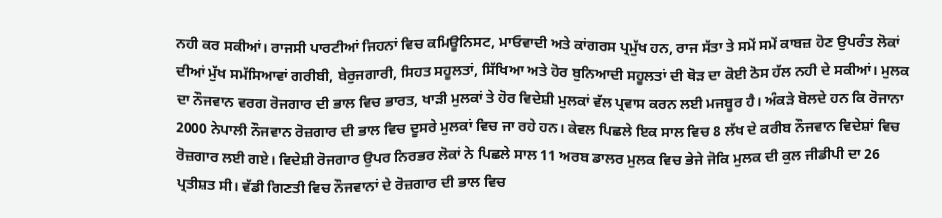ਨਹੀ ਕਰ ਸਕੀਆਂ। ਰਾਜਸੀ ਪਾਰਟੀਆਂ ਜਿਹਨਾਂ ਵਿਚ ਕਮਿਊਨਿਸਟ, ਮਾਓਵਾਦੀ ਅਤੇ ਕਾਂਗਰਸ ਪ੍ਰਮੁੱਖ ਹਨ, ਰਾਜ ਸੱਤਾ ਤੇ ਸਮੇਂ ਸਮੇਂ ਕਾਬਜ਼ ਹੋਣ ਉਪਰੰਤ ਲੋਕਾਂ ਦੀਆਂ ਮੁੱਖ ਸਮੱਸਿਆਵਾਂ ਗਰੀਬੀ, ਬੇਰੁਜਗਾਰੀ, ਸਿਹਤ ਸਹੂਲਤਾਂ, ਸਿੱਖਿਆ ਅਤੇ ਹੋਰ ਬੁਨਿਆਦੀ ਸਹੂਲਤਾਂ ਦੀ ਥੋੜ ਦਾ ਕੋਈ ਠੋਸ ਹੱਲ ਨਹੀ ਦੇ ਸਕੀਆਂ। ਮੁਲਕ ਦਾ ਨੌਜਵਾਨ ਵਰਗ ਰੋਜਗਾਰ ਦੀ ਭਾਲ ਵਿਚ ਭਾਰਤ, ਖਾੜੀ ਮੁਲਕਾਂ ਤੇ ਹੋਰ ਵਿਦੇਸ਼ੀ ਮੁਲਕਾਂ ਵੱਲ ਪ੍ਰਵਾਸ ਕਰਨ ਲਈ ਮਜਬੂਰ ਹੈ। ਅੰਕੜੇ ਬੋਲਦੇ ਹਨ ਕਿ ਰੋਜਾਨਾ 2000 ਨੇਪਾਲੀ ਨੌਜਵਾਨ ਰੋਜ਼ਗਾਰ ਦੀ ਭਾਲ ਵਿਚ ਦੂਸਰੇ ਮੁਲਕਾਂ ਵਿਚ ਜਾ ਰਹੇ ਹਨ। ਕੇਵਲ ਪਿਛਲੇ ਇਕ ਸਾਲ ਵਿਚ 8 ਲੱਖ ਦੇ ਕਰੀਬ ਨੌਜਵਾਨ ਵਿਦੇਸ਼ਾਂ ਵਿਚ ਰੋਜ਼ਗਾਰ ਲਈ ਗਏ। ਵਿਦੇਸ਼ੀ ਰੋਜਗਾਰ ਉਪਰ ਨਿਰਭਰ ਲੋਕਾਂ ਨੇ ਪਿਛਲੇ ਸਾਲ 11 ਅਰਬ ਡਾਲਰ ਮੁਲਕ ਵਿਚ ਭੇਜੇ ਜੋਕਿ ਮੁਲਕ ਦੀ ਕੁਲ ਜੀਡੀਪੀ ਦਾ 26 ਪ੍ਰਤੀਸ਼ਤ ਸੀ। ਵੱਡੀ ਗਿਣਤੀ ਵਿਚ ਨੌਜਵਾਨਾਂ ਦੇ ਰੋਜ਼ਗਾਰ ਦੀ ਭਾਲ ਵਿਚ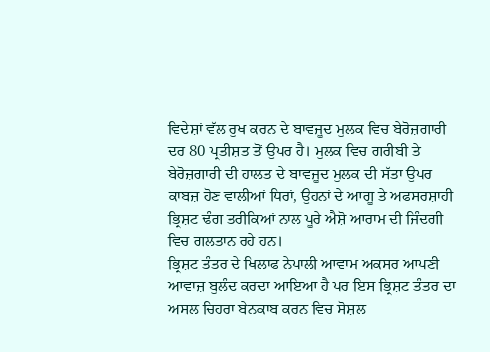ਵਿਦੇਸ਼ਾਂ ਵੱਲ ਰੁਖ ਕਰਨ ਦੇ ਬਾਵਜੂਦ ਮੁਲਕ ਵਿਚ ਬੇਰੋਜ਼ਗਾਰੀ ਦਰ 80 ਪ੍ਰਤੀਸ਼ਤ ਤੋਂ ਉਪਰ ਹੈ। ਮੁਲਕ ਵਿਚ ਗਰੀਬੀ ਤੇ ਬੇਰੋਜ਼ਗਾਰੀ ਦੀ ਹਾਲਤ ਦੇ ਬਾਵਜੂਦ ਮੁਲਕ ਦੀ ਸੱਤਾ ਉਪਰ ਕਾਬਜ਼ ਹੋਣ ਵਾਲੀਆਂ ਧਿਰਾਂ, ਉਹਨਾਂ ਦੇ ਆਗੂ ਤੇ ਅਫਸਰਸ਼ਾਹੀ ਭ੍ਰਿਸ਼ਟ ਢੰਗ ਤਰੀਕਿਆਂ ਨਾਲ ਪੂਰੇ ਐਸ਼ੋ ਆਰਾਮ ਦੀ ਜਿੰਦਗੀ ਵਿਚ ਗਲਤਾਨ ਰਹੇ ਹਨ।
ਭ੍ਰਿਸ਼ਟ ਤੰਤਰ ਦੇ ਖਿਲਾਫ ਨੇਪਾਲੀ ਆਵਾਮ ਅਕਸਰ ਆਪਣੀ ਆਵਾਜ਼ ਬੁਲੰਦ ਕਰਦਾ ਆਇਆ ਹੈ ਪਰ ਇਸ ਭ੍ਰਿਸ਼ਟ ਤੰਤਰ ਦਾ ਅਸਲ ਚਿਹਰਾ ਬੇਨਕਾਬ ਕਰਨ ਵਿਚ ਸੋਸ਼ਲ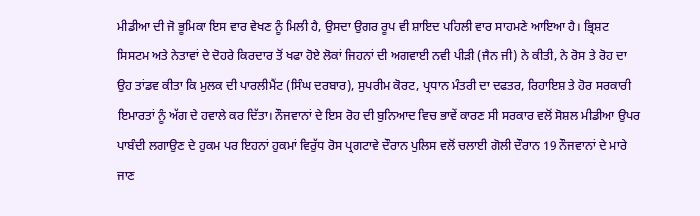ਮੀਡੀਆ ਦੀ ਜੋ ਭੂਮਿਕਾ ਇਸ ਵਾਰ ਵੇਖਣ ਨੂੰ ਮਿਲੀ ਹੈ, ਉਸਦਾ ਉਗਰ ਰੂਪ ਵੀ ਸ਼ਾਇਦ ਪਹਿਲੀ ਵਾਰ ਸਾਹਮਣੇ ਆਇਆ ਹੈ। ਭ੍ਰਿਸ਼ਟ ਸਿਸਟਮ ਅਤੇ ਨੇਤਾਵਾਂ ਦੇ ਦੋਹਰੇ ਕਿਰਦਾਰ ਤੋਂ ਖਫਾ ਹੋਏ ਲੋਕਾਂ ਜਿਹਨਾਂ ਦੀ ਅਗਵਾਈ ਨਵੀ ਪੀੜੀ (ਜੈਨ ਜੀ) ਨੇ ਕੀਤੀ, ਨੇ ਰੋਸ ਤੇ ਰੋਹ ਦਾ ਉਹ ਤਾਂਡਵ ਕੀਤਾ ਕਿ ਮੁਲਕ ਦੀ ਪਾਰਲੀਮੈਂਟ (ਸਿੰਘ ਦਰਬਾਰ), ਸੁਪਰੀਮ ਕੋਰਟ, ਪ੍ਰਧਾਨ ਮੰਤਰੀ ਦਾ ਦਫਤਰ, ਰਿਹਾਇਸ਼ ਤੇ ਹੋਰ ਸਰਕਾਰੀ ਇਮਾਰਤਾਂ ਨੂੰ ਅੱਗ ਦੇ ਹਵਾਲੇ ਕਰ ਦਿੱਤਾ। ਨੌਜਵਾਨਾਂ ਦੇ ਇਸ ਰੋਹ ਦੀ ਬੁਨਿਆਦ ਵਿਚ ਭਾਵੇਂ ਕਾਰਣ ਸੀ ਸਰਕਾਰ ਵਲੋਂ ਸੋਸ਼ਲ ਮੀਡੀਆ ਉਪਰ ਪਾਬੰਦੀ ਲਗਾਉਣ ਦੇ ਹੁਕਮ ਪਰ ਇਹਨਾਂ ਹੁਕਮਾਂ ਵਿਰੁੱਧ ਰੋਸ ਪ੍ਰਗਟਾਵੇ ਦੌਰਾਨ ਪੁਲਿਸ ਵਲੋਂ ਚਲਾਈ ਗੋਲੀ ਦੌਰਾਨ 19 ਨੌਜਵਾਨਾਂ ਦੇ ਮਾਰੇ ਜਾਣ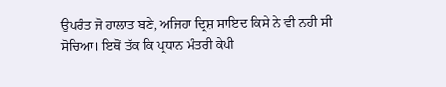ਉਪਰੰਤ ਜੋ ਹਾਲਾਤ ਬਣੇ, ਅਜਿਹਾ ਦ੍ਰਿਸ਼ ਸਾਇਦ ਕਿਸੇ ਨੇ ਵੀ ਨਹੀ ਸੀ ਸੋਚਿਆ। ਇਥੋਂ ਤੱਕ ਕਿ ਪ੍ਰਧਾਨ ਮੰਤਰੀ ਕੇਪੀ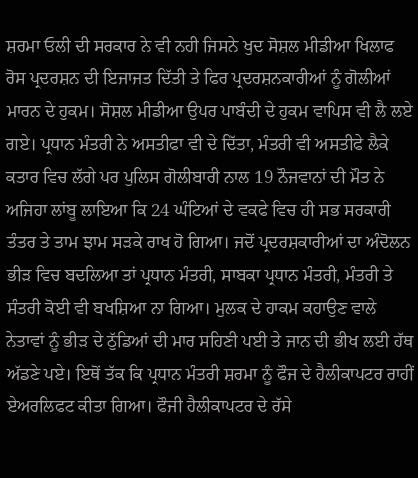ਸ਼ਰਮਾ ਓਲੀ ਦੀ ਸਰਕਾਰ ਨੇ ਵੀ ਨਹੀ ਜਿਸਨੇ ਖੁਦ ਸੋਸ਼ਲ ਮੀਡੀਆ ਖਿਲਾਫ ਰੋਸ ਪ੍ਰਦਰਸ਼ਨ ਦੀ ਇਜਾਜਤ ਦਿੱਤੀ ਤੇ ਫਿਰ ਪ੍ਰਦਰਸ਼ਨਕਾਰੀਆਂ ਨੂੰ ਗੋਲੀਆਂ ਮਾਰਨ ਦੇ ਹੁਕਮ। ਸੋਸ਼ਲ ਮੀਡੀਆ ਉਪਰ ਪਾਬੰਦੀ ਦੇ ਹੁਕਮ ਵਾਪਿਸ ਵੀ ਲੈ ਲਏ ਗਏ। ਪ੍ਰਧਾਨ ਮੰਤਰੀ ਨੇ ਅਸਤੀਫਾ ਵੀ ਦੇ ਦਿੱਤਾ, ਮੰਤਰੀ ਵੀ ਅਸਤੀਫੇ ਲੈਕੇ ਕਤਾਰ ਵਿਚ ਲੱਗੇ ਪਰ ਪੁਲਿਸ ਗੋਲੀਬਾਰੀ ਨਾਲ 19 ਨੌਜਵਾਨਾਂ ਦੀ ਮੌਤ ਨੇ ਅਜਿਹਾ ਲਾਂਬੂ ਲਾਇਆ ਕਿ 24 ਘੰਟਿਆਂ ਦੇ ਵਕਫੇ ਵਿਚ ਹੀ ਸਭ ਸਰਕਾਰੀ ਤੰਤਰ ਤੇ ਤਾਮ ਝਾਮ ਸੜਕੇ ਰਾਖ ਹੋ ਗਿਆ। ਜਦੋਂ ਪ੍ਰਦਰਸ਼ਕਾਰੀਆਂ ਦਾ ਅੰਦੋਲਨ ਭੀੜ ਵਿਚ ਬਦਲਿਆ ਤਾਂ ਪ੍ਰਧਾਨ ਮੰਤਰੀ, ਸਾਬਕਾ ਪ੍ਰਧਾਨ ਮੰਤਰੀ, ਮੰਤਰੀ ਤੇ ਸੰਤਰੀ ਕੋਈ ਵੀ ਬਖਸ਼ਿਆ ਨਾ ਗਿਆ। ਮੁਲਕ ਦੇ ਹਾਕਮ ਕਹਾਉਣ ਵਾਲੇ ਨੇਤਾਵਾਂ ਨੂੰ ਭੀੜ ਦੇ ਠੁੱਡਿਆਂ ਦੀ ਮਾਰ ਸਹਿਣੀ ਪਈ ਤੇ ਜਾਨ ਦੀ ਭੀਖ ਲਈ ਹੱਥ ਅੱਡਣੇ ਪਏ। ਇਥੋਂ ਤੱਕ ਕਿ ਪ੍ਰਧਾਨ ਮੰਤਰੀ ਸ਼ਰਮਾ ਨੂੰ ਫੌਜ ਦੇ ਹੈਲੀਕਾਪਟਰ ਰਾਹੀਂ ਏਅਰਲਿਫਟ ਕੀਤਾ ਗਿਆ। ਫੌਜੀ ਹੈਲੀਕਾਪਟਰ ਦੇ ਰੱਸੇ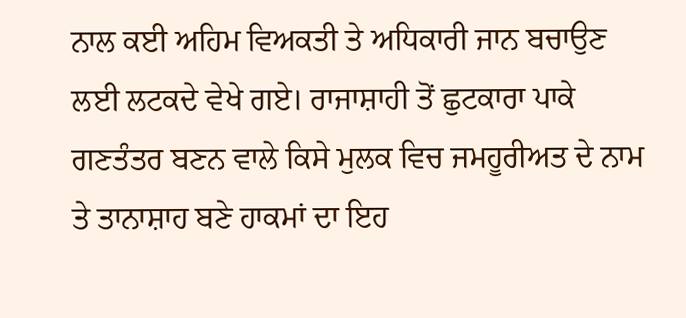ਨਾਲ ਕਈ ਅਹਿਮ ਵਿਅਕਤੀ ਤੇ ਅਧਿਕਾਰੀ ਜਾਨ ਬਚਾਉਣ ਲਈ ਲਟਕਦੇ ਵੇਖੇ ਗਏ। ਰਾਜਾਸ਼ਾਹੀ ਤੋਂ ਛੁਟਕਾਰਾ ਪਾਕੇ ਗਣਤੰਤਰ ਬਣਨ ਵਾਲੇ ਕਿਸੇ ਮੁਲਕ ਵਿਚ ਜਮਹੂਰੀਅਤ ਦੇ ਨਾਮ ਤੇ ਤਾਨਾਸ਼ਾਹ ਬਣੇ ਹਾਕਮਾਂ ਦਾ ਇਹ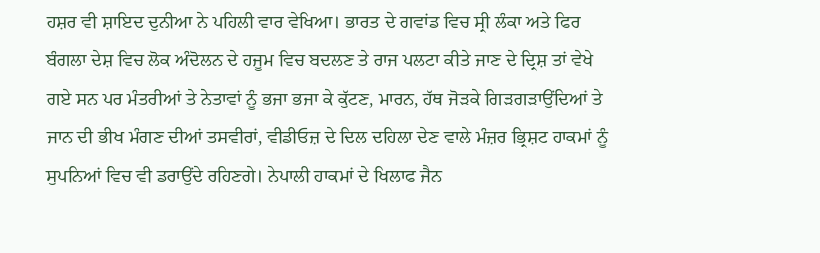ਹਸ਼ਰ ਵੀ ਸ਼ਾਇਦ ਦੁਨੀਆ ਨੇ ਪਹਿਲੀ ਵਾਰ ਵੇਖਿਆ। ਭਾਰਤ ਦੇ ਗਵਾਂਡ ਵਿਚ ਸ੍ਰੀ ਲੰਕਾ ਅਤੇ ਫਿਰ ਬੰਗਲਾ ਦੇਸ਼ ਵਿਚ ਲੋਕ ਅੰਦੋਲਨ ਦੇ ਹਜੂਮ ਵਿਚ ਬਦਲਣ ਤੇ ਰਾਜ ਪਲਟਾ ਕੀਤੇ ਜਾਣ ਦੇ ਦ੍ਰਿਸ਼ ਤਾਂ ਵੇਖੇ ਗਏ ਸਨ ਪਰ ਮੰਤਰੀਆਂ ਤੇ ਨੇਤਾਵਾਂ ਨੂੰ ਭਜਾ ਭਜਾ ਕੇ ਕੁੱਟਣ, ਮਾਰਨ, ਹੱਥ ਜੋੜਕੇ ਗਿੜਗੜਾਉਂਦਿਆਂ ਤੇ ਜਾਨ ਦੀ ਭੀਖ ਮੰਗਣ ਦੀਆਂ ਤਸਵੀਰਾਂ, ਵੀਡੀਓਜ਼ ਦੇ ਦਿਲ ਦਹਿਲਾ ਦੇਣ ਵਾਲੇ ਮੰਜ਼ਰ ਭ੍ਰਿਸ਼ਟ ਹਾਕਮਾਂ ਨੂੰ ਸੁਪਨਿਆਂ ਵਿਚ ਵੀ ਡਰਾਉਂਦੇ ਰਹਿਣਗੇ। ਨੇਪਾਲੀ ਹਾਕਮਾਂ ਦੇ ਖਿਲਾਫ ਜੈਨ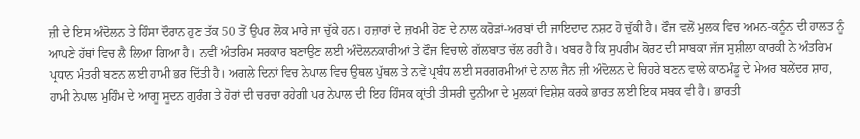ਜ਼ੀ ਦੇ ਇਸ ਅੰਦੋਲਨ ਤੇ ਹਿੰਸਾ ਦੌਰਾਨ ਹੁਣ ਤੱਕ 50 ਤੋਂ ਉਪਰ ਲੋਕ ਮਾਰੇ ਜਾ ਚੁੱਕੇ ਹਨ। ਹਜ਼ਾਰਾਂ ਦੇ ਜ਼ਖਮੀ ਹੋਣ ਦੇ ਨਾਲ ਕਰੋੜਾਂ-ਅਰਬਾਂ ਦੀ ਜਾਇਦਾਦ ਨਸ਼ਟ ਹੋ ਚੁੱਕੀ ਹੈ। ਫੌਜ ਵਲੋਂ ਮੁਲਕ ਵਿਚ ਅਮਨ-ਕਨੂੰਨ ਦੀ ਹਾਲਤ ਨੂੰ ਆਪਣੇ ਹੱਥਾਂ ਵਿਚ ਲੈ ਲਿਆ ਗਿਆ ਹੈ। ਨਵੀਂ ਅੰਤਰਿਮ ਸਰਕਾਰ ਬਣਾਉਣ ਲਈ ਅੰਦੋਲਨਕਾਰੀਆਂ ਤੇ ਫੌਜ ਵਿਚਾਲੇ ਗੱਲਬਾਤ ਚੱਲ ਰਹੀ ਹੈ। ਖਬਰ ਹੈ ਕਿ ਸੁਪਰੀਮ ਕੋਰਟ ਦੀ ਸਾਬਕਾ ਜੱਜ ਸੁਸ਼ੀਲਾ ਕਾਰਕੀ ਨੇ ਅੰਤਰਿਮ ਪ੍ਰਧਾਨ ਮੰਤਰੀ ਬਣਨ ਲਈ ਹਾਮੀ ਭਰ ਦਿੱਤੀ ਹੈ। ਅਗਲੇ ਦਿਨਾਂ ਵਿਚ ਨੇਪਾਲ ਵਿਚ ਉਥਲ ਪੁੱਥਲ ਤੇ ਨਵੇਂ ਪ੍ਰਬੰਧ ਲਈ ਸਰਗਰਮੀਆਂ ਦੇ ਨਾਲ ਜੈਨ ਜ਼ੀ ਅੰਦੋਲਨ ਦੇ ਚਿਹਰੇ ਬਣਨ ਵਾਲੇ ਕਾਠਮੰਡੂ ਦੇ ਮੇਅਰ ਬਲੇਂਦਰ ਸ਼ਾਹ, ਹਾਮੀ ਨੇਪਾਲ ਮੁਹਿੰਮ ਦੇ ਆਗੂ ਸੂਦਨ ਗੁਰੰਗ ਤੇ ਹੋਰਾਂ ਦੀ ਚਰਚਾ ਰਹੇਗੀ ਪਰ ਨੇਪਾਲ ਦੀ ਇਹ ਹਿੰਸਕ ਕ੍ਰਾਂਤੀ ਤੀਸਰੀ ਦੁਨੀਆ ਦੇ ਮੁਲਕਾਂ ਵਿਸ਼ੇਸ਼ ਕਰਕੇ ਭਾਰਤ ਲਈ ਇਕ ਸਬਕ ਵੀ ਹੈ। ਭਾਰਤੀ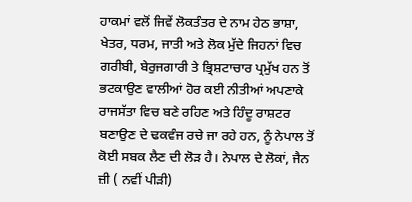ਹਾਕਮਾਂ ਵਲੋਂ ਜਿਵੇਂ ਲੋਕਤੰਤਰ ਦੇ ਨਾਮ ਹੇਠ ਭਾਸ਼ਾ, ਖੇਤਰ, ਧਰਮ, ਜਾਤੀ ਅਤੇ ਲੋਕ ਮੁੱਦੇ ਜਿਹਨਾਂ ਵਿਚ ਗਰੀਬੀ, ਬੇਰੁਜਗਾਰੀ ਤੇ ਭ੍ਰਿਸ਼ਟਾਚਾਰ ਪ੍ਰਮੁੱਖ ਹਨ ਤੋਂ ਭਟਕਾਉਣ ਵਾਲੀਆਂ ਹੋਰ ਕਈ ਨੀਤੀਆਂ ਅਪਣਾਕੇ ਰਾਜਸੱਤਾ ਵਿਚ ਬਣੇ ਰਹਿਣ ਅਤੇ ਹਿੰਦੂ ਰਾਸ਼ਟਰ ਬਣਾਉਣ ਦੇ ਢਕਵੰਜ ਰਚੇ ਜਾ ਰਹੇ ਹਨ, ਨੂੰ ਨੇਪਾਲ ਤੋਂ ਕੋਈ ਸਬਕ ਲੈਣ ਦੀ ਲੋੜ ਹੈ। ਨੇਪਾਲ ਦੇ ਲੋਕਾਂ, ਜੈਨ ਜ਼ੀ ( ਨਵੀਂ ਪੀੜੀ)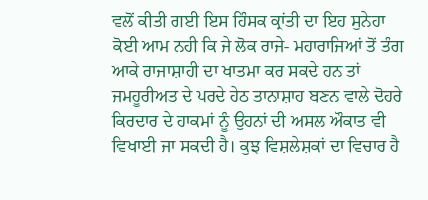ਵਲੋਂ ਕੀਤੀ ਗਈ ਇਸ ਹਿੰਸਕ ਕ੍ਰਾਂਤੀ ਦਾ ਇਹ ਸੁਨੇਹਾ ਕੋਈ ਆਮ ਨਹੀ ਕਿ ਜੇ ਲੋਕ ਰਾਜੇ- ਮਹਾਰਾਜਿਆਂ ਤੋਂ ਤੰਗ ਆਕੇ ਰਾਜਾਸ਼ਾਹੀ ਦਾ ਖਾਤਮਾ ਕਰ ਸਕਦੇ ਹਨ ਤਾਂ ਜਮਹੂਰੀਅਤ ਦੇ ਪਰਦੇ ਹੇਠ ਤਾਨਾਸ਼ਾਹ ਬਣਨ ਵਾਲੇ ਦੋਹਰੇ ਕਿਰਦਾਰ ਦੇ ਹਾਕਮਾਂ ਨੂੰ ਉਹਨਾਂ ਦੀ ਅਸਲ ਔਕਾਤ ਵੀ ਵਿਖਾਈ ਜਾ ਸਕਦੀ ਹੈ। ਕੁਝ ਵਿਸ਼ਲੇਸ਼ਕਾਂ ਦਾ ਵਿਚਾਰ ਹੈ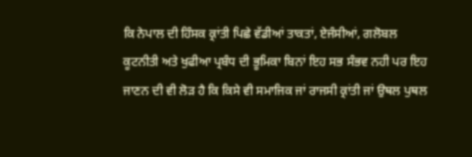ਕਿ ਨੇਪਾਲ ਦੀ ਹਿੰਸਕ ਕ੍ਰਾਂਤੀ ਪਿਛੇ ਵੱਡੀਆਂ ਤਾਕਤਾਂ, ਏਜੰਸੀਆਂ, ਗਲੋਬਲ ਕੂਟਨੀਤੀ ਅਤੇ ਖੁਫੀਆ ਪ੍ਰਬੰਧ ਦੀ ਭੂਮਿਕਾ ਬਿਨਾਂ ਇਹ ਸਭ ਸੰਭਵ ਨਹੀ ਪਰ ਇਹ ਜਾਣਨ ਦੀ ਵੀ ਲੋੜ ਹੈ ਕਿ ਕਿਸੇ ਵੀ ਸਮਾਜਿਕ ਜਾਂ ਰਾਜਸੀ ਕ੍ਰਾਂਤੀ ਜਾਂ ਉਥਲ ਪੁਥਲ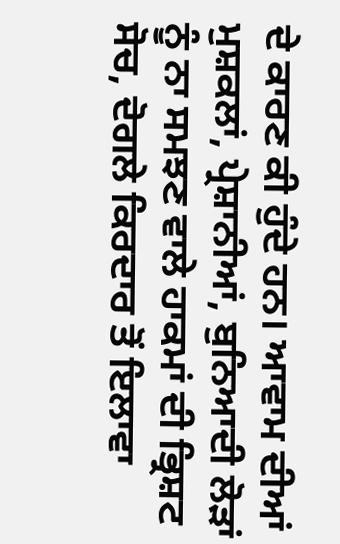ਦੇ ਕਾਰਣ ਕੀ ਹੁੰਦੇ ਹਨ। ਆਵਾਮ ਦੀਆਂ ਮੁਸ਼ਕਲਾਂ, ਪ੍ਰੇਸ਼ਾਨੀਆਂ, ਬੁਨਿਆਦੀ ਲੋੜਾਂ ਨੂੰ ਨਾ ਸਮਝਣ ਵਾਲੇ ਹਾਕਮਾਂ ਦੀ ਭ੍ਰਿਸ਼ਟ ਸੋਚ, ਦੋਗਲੇ ਕਿਰਦਾਰ ਤੋਂ ਇਲਾਵਾ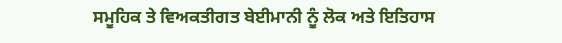ਸਮੂਹਿਕ ਤੇ ਵਿਅਕਤੀਗਤ ਬੇਈਮਾਨੀ ਨੂੰ ਲੋਕ ਅਤੇ ਇਤਿਹਾਸ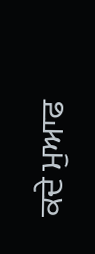ਕਦੇ ਮੁਆਫ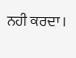ਨਹੀ ਕਰਦਾ।